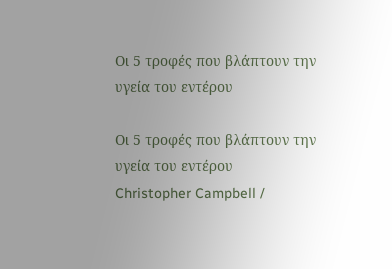Οι 5 τροφές που βλάπτουν την υγεία του εντέρου

Οι 5 τροφές που βλάπτουν την υγεία του εντέρου
Christopher Campbell /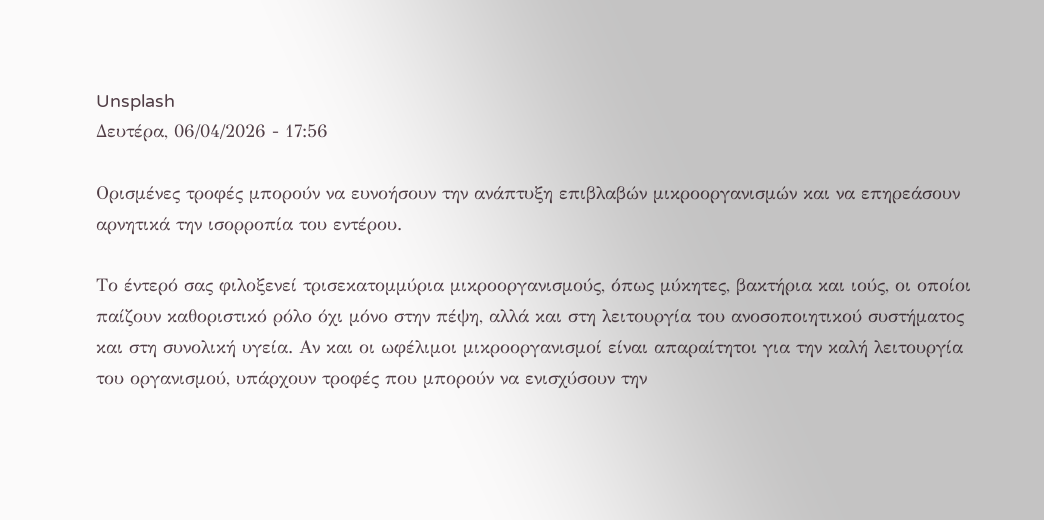Unsplash
Δευτέρα, 06/04/2026 - 17:56

Ορισμένες τροφές μπορούν να ευνοήσουν την ανάπτυξη επιβλαβών μικροοργανισμών και να επηρεάσουν αρνητικά την ισορροπία του εντέρου.

Το έντερό σας φιλοξενεί τρισεκατομμύρια μικροοργανισμούς, όπως μύκητες, βακτήρια και ιούς, οι οποίοι παίζουν καθοριστικό ρόλο όχι μόνο στην πέψη, αλλά και στη λειτουργία του ανοσοποιητικού συστήματος και στη συνολική υγεία. Αν και οι ωφέλιμοι μικροοργανισμοί είναι απαραίτητοι για την καλή λειτουργία του οργανισμού, υπάρχουν τροφές που μπορούν να ενισχύσουν την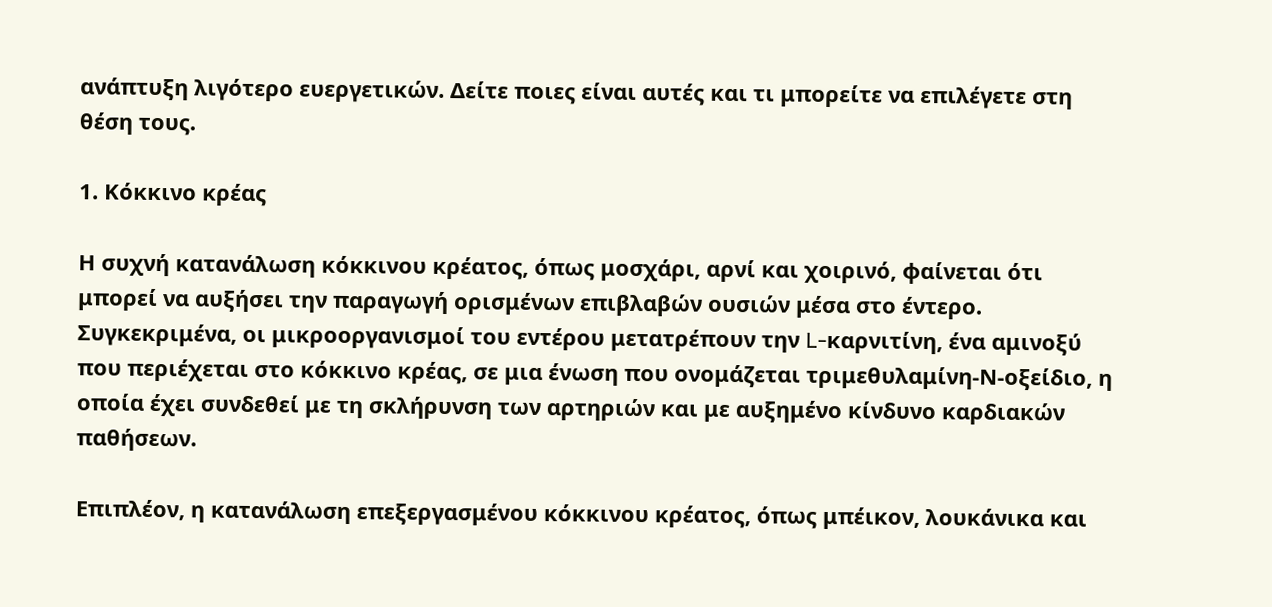ανάπτυξη λιγότερο ευεργετικών. Δείτε ποιες είναι αυτές και τι μπορείτε να επιλέγετε στη θέση τους.

1. Κόκκινο κρέας

Η συχνή κατανάλωση κόκκινου κρέατος, όπως μοσχάρι, αρνί και χοιρινό, φαίνεται ότι μπορεί να αυξήσει την παραγωγή ορισμένων επιβλαβών ουσιών μέσα στο έντερο. Συγκεκριμένα, οι μικροοργανισμοί του εντέρου μετατρέπουν την L-καρνιτίνη, ένα αμινοξύ που περιέχεται στο κόκκινο κρέας, σε μια ένωση που ονομάζεται τριμεθυλαμίνη-Ν-οξείδιο, η οποία έχει συνδεθεί με τη σκλήρυνση των αρτηριών και με αυξημένο κίνδυνο καρδιακών παθήσεων.

Επιπλέον, η κατανάλωση επεξεργασμένου κόκκινου κρέατος, όπως μπέικον, λουκάνικα και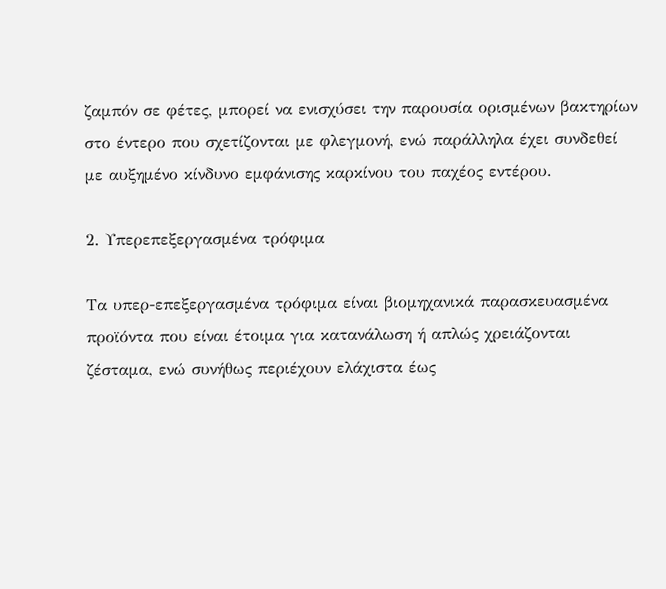ζαμπόν σε φέτες, μπορεί να ενισχύσει την παρουσία ορισμένων βακτηρίων στο έντερο που σχετίζονται με φλεγμονή, ενώ παράλληλα έχει συνδεθεί με αυξημένο κίνδυνο εμφάνισης καρκίνου του παχέος εντέρου.

2. Υπερεπεξεργασμένα τρόφιμα

Τα υπερ-επεξεργασμένα τρόφιμα είναι βιομηχανικά παρασκευασμένα προϊόντα που είναι έτοιμα για κατανάλωση ή απλώς χρειάζονται ζέσταμα, ενώ συνήθως περιέχουν ελάχιστα έως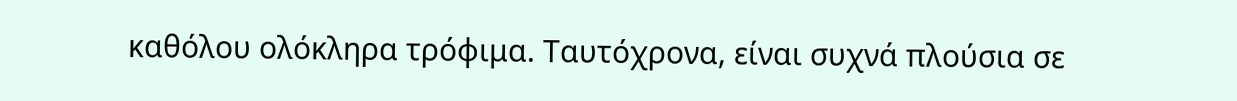καθόλου ολόκληρα τρόφιμα. Ταυτόχρονα, είναι συχνά πλούσια σε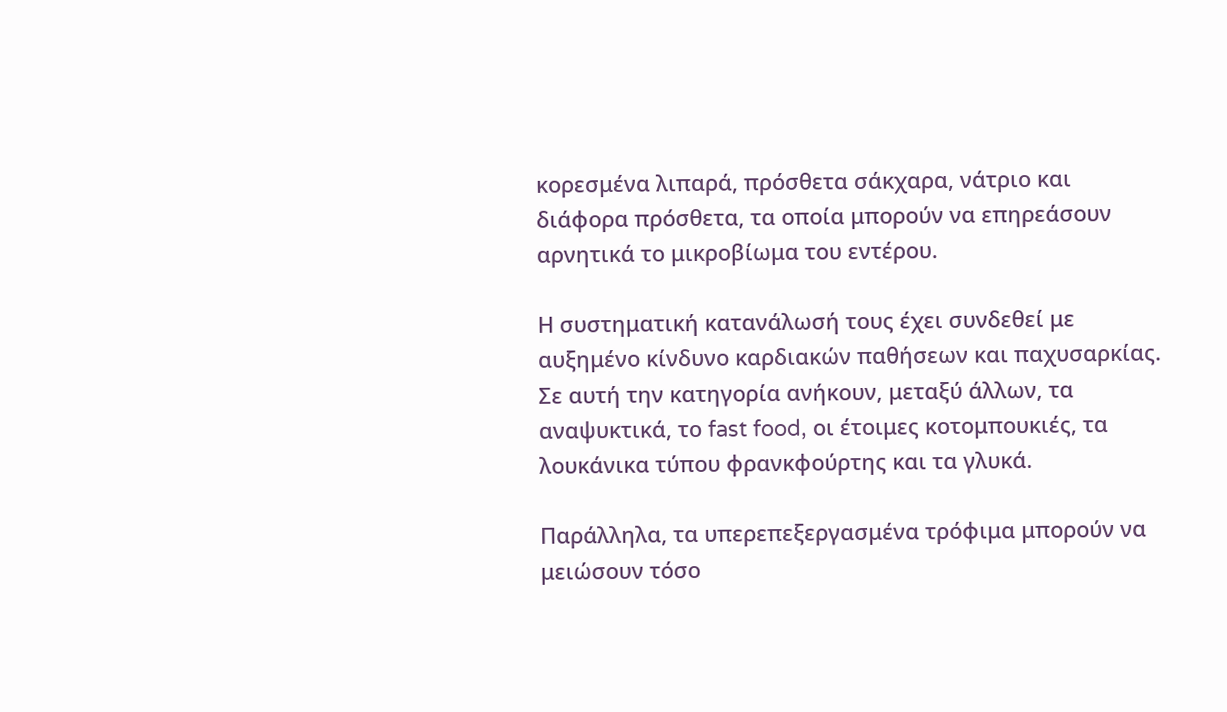κορεσμένα λιπαρά, πρόσθετα σάκχαρα, νάτριο και διάφορα πρόσθετα, τα οποία μπορούν να επηρεάσουν αρνητικά το μικροβίωμα του εντέρου.

Η συστηματική κατανάλωσή τους έχει συνδεθεί με αυξημένο κίνδυνο καρδιακών παθήσεων και παχυσαρκίας. Σε αυτή την κατηγορία ανήκουν, μεταξύ άλλων, τα αναψυκτικά, το fast food, οι έτοιμες κοτομπουκιές, τα λουκάνικα τύπου φρανκφούρτης και τα γλυκά.

Παράλληλα, τα υπερεπεξεργασμένα τρόφιμα μπορούν να μειώσουν τόσο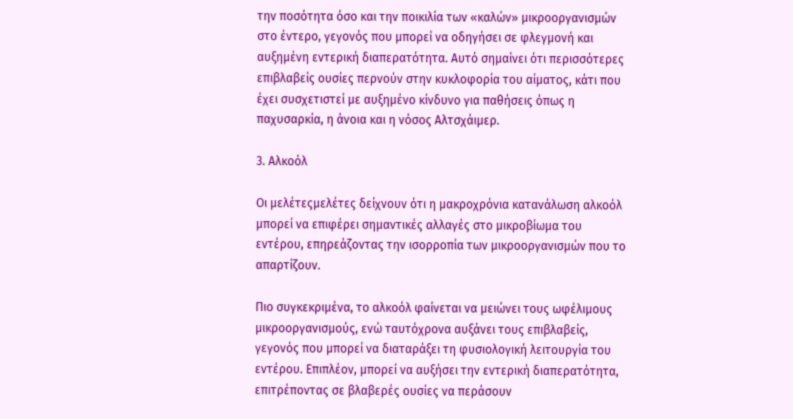την ποσότητα όσο και την ποικιλία των «καλών» μικροοργανισμών στο έντερο, γεγονός που μπορεί να οδηγήσει σε φλεγμονή και αυξημένη εντερική διαπερατότητα. Αυτό σημαίνει ότι περισσότερες επιβλαβείς ουσίες περνούν στην κυκλοφορία του αίματος, κάτι που έχει συσχετιστεί με αυξημένο κίνδυνο για παθήσεις όπως η παχυσαρκία, η άνοια και η νόσος Αλτσχάιμερ.

3. Αλκοόλ

Οι μελέτεςμελέτες δείχνουν ότι η μακροχρόνια κατανάλωση αλκοόλ μπορεί να επιφέρει σημαντικές αλλαγές στο μικροβίωμα του εντέρου, επηρεάζοντας την ισορροπία των μικροοργανισμών που το απαρτίζουν.

Πιο συγκεκριμένα, το αλκοόλ φαίνεται να μειώνει τους ωφέλιμους μικροοργανισμούς, ενώ ταυτόχρονα αυξάνει τους επιβλαβείς, γεγονός που μπορεί να διαταράξει τη φυσιολογική λειτουργία του εντέρου. Επιπλέον, μπορεί να αυξήσει την εντερική διαπερατότητα, επιτρέποντας σε βλαβερές ουσίες να περάσουν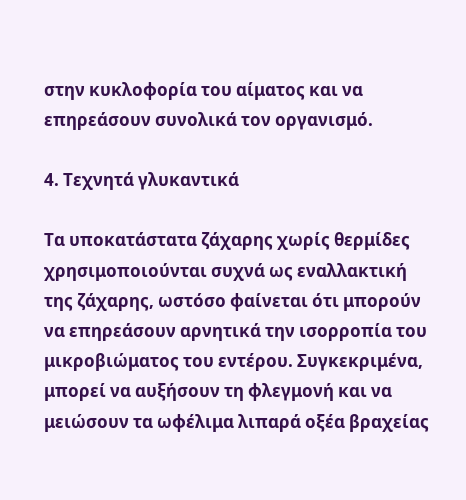στην κυκλοφορία του αίματος και να επηρεάσουν συνολικά τον οργανισμό.

4. Τεχνητά γλυκαντικά

Τα υποκατάστατα ζάχαρης χωρίς θερμίδες χρησιμοποιούνται συχνά ως εναλλακτική της ζάχαρης, ωστόσο φαίνεται ότι μπορούν να επηρεάσουν αρνητικά την ισορροπία του μικροβιώματος του εντέρου. Συγκεκριμένα, μπορεί να αυξήσουν τη φλεγμονή και να μειώσουν τα ωφέλιμα λιπαρά οξέα βραχείας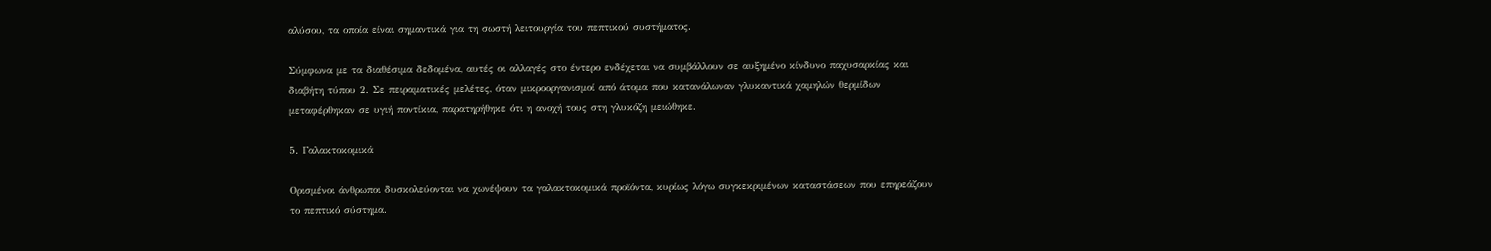αλύσου, τα οποία είναι σημαντικά για τη σωστή λειτουργία του πεπτικού συστήματος.

Σύμφωνα με τα διαθέσιμα δεδομένα, αυτές οι αλλαγές στο έντερο ενδέχεται να συμβάλλουν σε αυξημένο κίνδυνο παχυσαρκίας και διαβήτη τύπου 2. Σε πειραματικές μελέτες, όταν μικροοργανισμοί από άτομα που κατανάλωναν γλυκαντικά χαμηλών θερμίδων μεταφέρθηκαν σε υγιή ποντίκια, παρατηρήθηκε ότι η ανοχή τους στη γλυκόζη μειώθηκε.

5. Γαλακτοκομικά

Ορισμένοι άνθρωποι δυσκολεύονται να χωνέψουν τα γαλακτοκομικά προϊόντα, κυρίως λόγω συγκεκριμένων καταστάσεων που επηρεάζουν το πεπτικό σύστημα.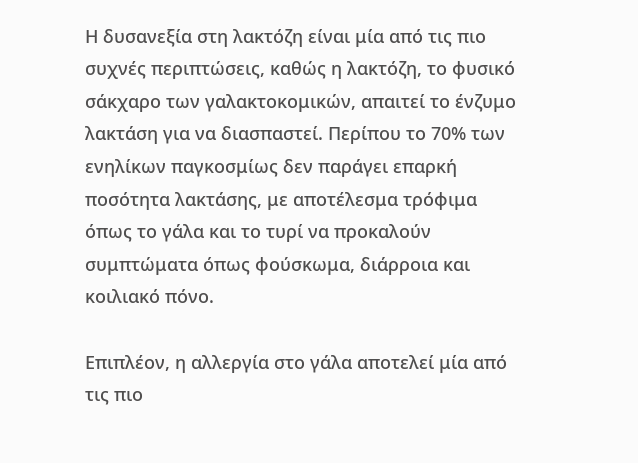Η δυσανεξία στη λακτόζη είναι μία από τις πιο συχνές περιπτώσεις, καθώς η λακτόζη, το φυσικό σάκχαρο των γαλακτοκομικών, απαιτεί το ένζυμο λακτάση για να διασπαστεί. Περίπου το 70% των ενηλίκων παγκοσμίως δεν παράγει επαρκή ποσότητα λακτάσης, με αποτέλεσμα τρόφιμα όπως το γάλα και το τυρί να προκαλούν συμπτώματα όπως φούσκωμα, διάρροια και κοιλιακό πόνο.

Επιπλέον, η αλλεργία στο γάλα αποτελεί μία από τις πιο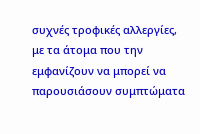συχνές τροφικές αλλεργίες, με τα άτομα που την εμφανίζουν να μπορεί να παρουσιάσουν συμπτώματα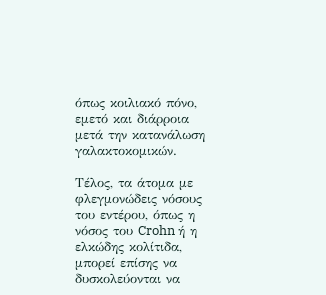όπως κοιλιακό πόνο, εμετό και διάρροια μετά την κατανάλωση γαλακτοκομικών.

Τέλος, τα άτομα με φλεγμονώδεις νόσους του εντέρου, όπως η νόσος του Crohn ή η ελκώδης κολίτιδα, μπορεί επίσης να δυσκολεύονται να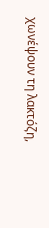χωνέψουν τη λακτόζη,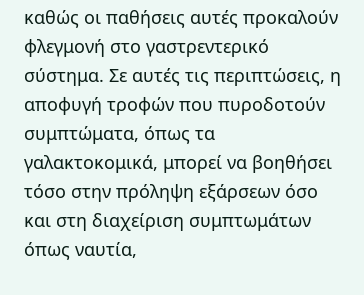καθώς οι παθήσεις αυτές προκαλούν φλεγμονή στο γαστρεντερικό σύστημα. Σε αυτές τις περιπτώσεις, η αποφυγή τροφών που πυροδοτούν συμπτώματα, όπως τα γαλακτοκομικά, μπορεί να βοηθήσει τόσο στην πρόληψη εξάρσεων όσο και στη διαχείριση συμπτωμάτων όπως ναυτία,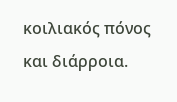κοιλιακός πόνος και διάρροια.